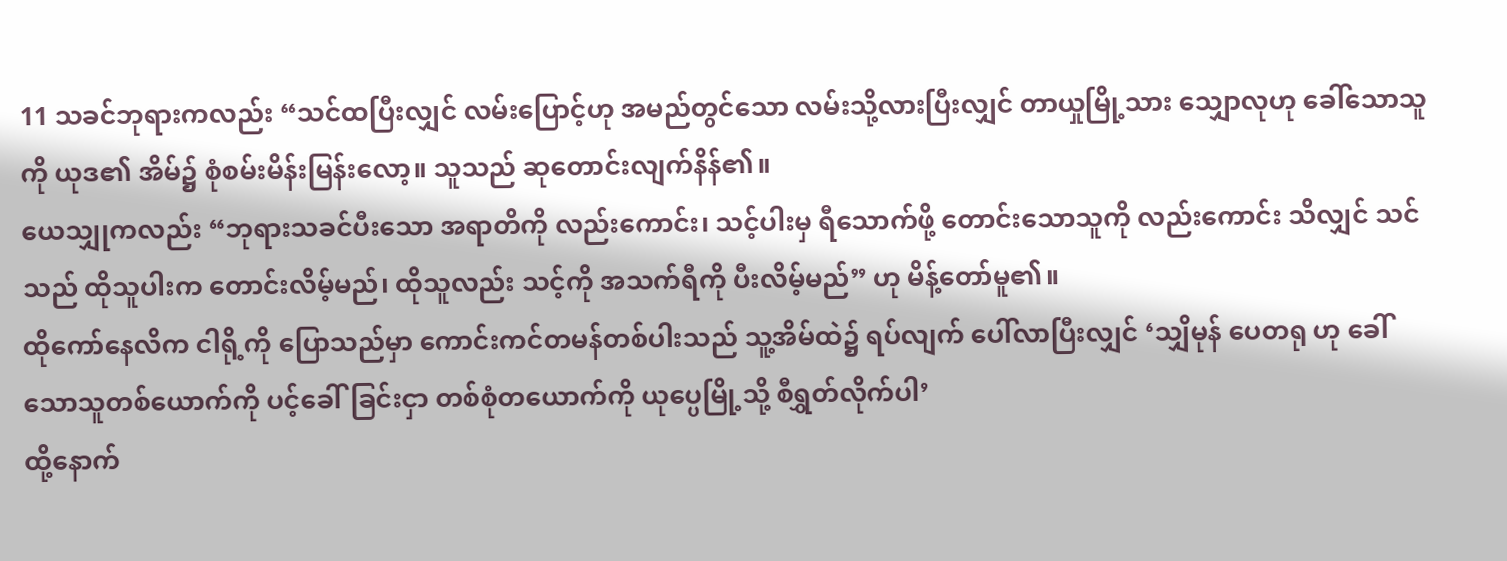11 သခင်ဘုရားကလည်း “သင်ထပြီးလျှင် လမ်းပြောင့်ဟု အမည်တွင်သော လမ်းသို့လားပြီးလျှင် တာယှုမြို့သား သျှောလုဟု ခေါ်သောသူကို ယုဒ၏ အိမ်၌ စုံစမ်းမိန်းမြန်းလော့။ သူသည် ဆုတောင်းလျက်နိန်၏။
ယေသျှုကလည်း “ဘုရားသခင်ပီးသော အရာတိကို လည်းကောင်း၊ သင့်ပါးမှ ရီသောက်ဖို့ တောင်းသောသူကို လည်းကောင်း သိလျှင် သင်သည် ထိုသူပါးက တောင်းလိမ့်မည်၊ ထိုသူလည်း သင့်ကို အသက်ရီကို ပီးလိမ့်မည်” ဟု မိန့်တော်မူ၏။
ထိုကော်နေလိက ငါရို့ကို ပြောသည်မှာ ကောင်းကင်တမန်တစ်ပါးသည် သူ့အိမ်ထဲ၌ ရပ်လျက် ပေါ်လာပြီးလျှင် ‘သျှိမုန် ပေတရု ဟု ခေါ်သောသူတစ်ယောက်ကို ပင့်ခေါ်ခြင်းငှာ တစ်စုံတယောက်ကို ယုပ္ပေမြို့သို့ စီရွှတ်လိုက်ပါ’
ထို့နောက်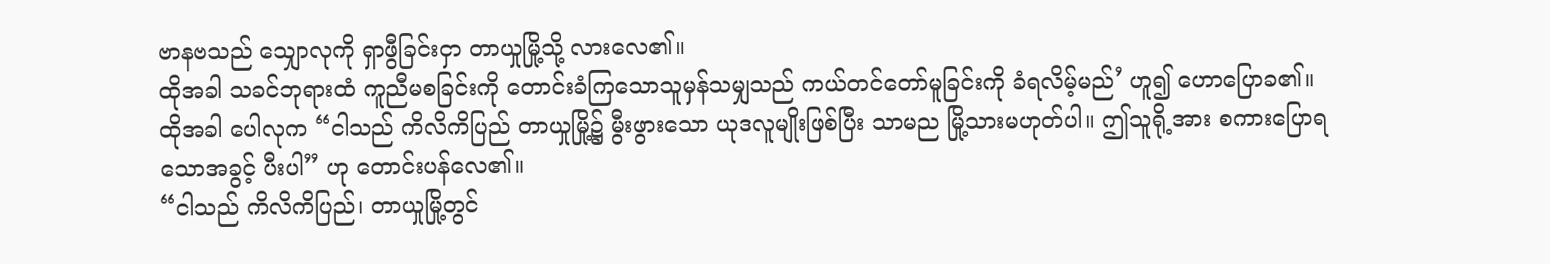ဗာနဗသည် သျှောလုကို ရှာဖွီခြင်းငှာ တာယှုမြို့သို့ လားလေ၏။
ထိုအခါ သခင်ဘုရားထံ ကူညီမစခြင်းကို တောင်းခံကြသောသူမှန်သမျှသည် ကယ်တင်တော်မူခြင်းကို ခံရလိမ့်မည်’ ဟူ၍ ဟောပြောခ၏။
ထိုအခါ ပေါလုက “ငါသည် ကိလိကိပြည် တာယှုမြို့၌ မွီးဖွားသော ယုဒလူမျိုးဖြစ်ပြီး သာမည မြို့သားမဟုတ်ပါ။ ဤသူရို့အား စကားပြောရသောအခွင့် ပီးပါ” ဟု တောင်းပန်လေ၏။
“ငါသည် ကိလိကိပြည်၊ တာယှုမြို့တွင်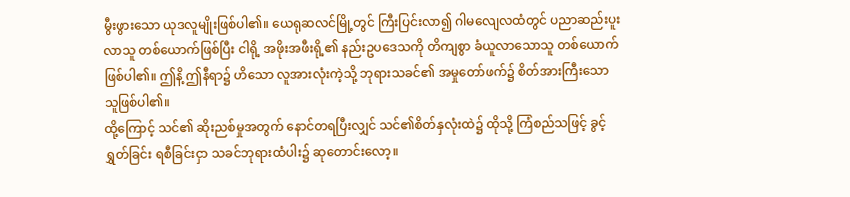မွီးဖွားသော ယုဒလူမျိုးဖြစ်ပါ၏။ ယေရုဆလင်မြို့တွင် ကြီးပြင်းလာ၍ ဂါမလျေလထံတွင် ပညာဆည်းပူးလာသူ တစ်ယောက်ဖြစ်ပြီး ငါရို့ အဖိုးအဖီးရို့၏ နည်းဥပဒေသကို တိကျစွာ ခံယူလာသောသူ တစ်ယောက်ဖြစ်ပါ၏။ ဤနိ့ ဤနီရာ၌ ဟိသော လူအားလုံးကဲ့သို့ ဘုရားသခင်၏ အမှုတော်ဖက်၌ စိတ်အားကြီးသော သူဖြစ်ပါ၏။
ထို့ကြောင့် သင်၏ ဆိုးညစ်မှုအတွက် နောင်တရပြီးလျှင် သင်၏စိတ်နှလုံးထဲ၌ ထိုသို့ ကြံစည်သဖြင့် ခွင့်ရွှတ်ခြင်း ရစီခြင်းငှာ သခင်ဘုရားထံပါး၌ ဆုတောင်းလော့။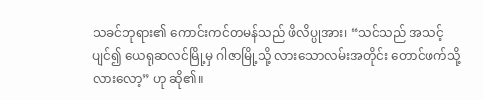သခင်ဘုရား၏ ကောင်းကင်တမန်သည် ဖိလိပ္ပုအား၊ “သင်သည် အသင့်ပျင်၍ ယေရုဆလင်မြို့မှ ဂါဇာမြို့သို့ လားသောလမ်းအတိုင်း တောင်ဖက်သို့ လားလော့” ဟု ဆို၏။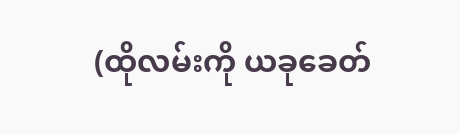(ထိုလမ်းကို ယခုခေတ်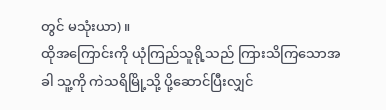တွင် မသုံးယာ)။
ထိုအကြောင်းကို ယုံကြည်သူရို့သည် ကြားသိကြသောအခါ သူ့ကို ကဲသရိမြို့သို့ ပို့ဆောင်ပြီးလျှင်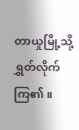တာယှုမြို့သို့ ရွှတ်လိုက်ကြ၏။